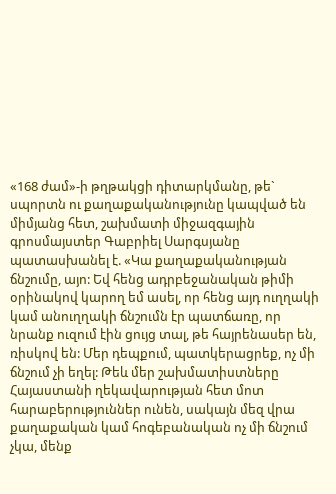«168 ժամ»-ի թղթակցի դիտարկմանը, թե` սպորտն ու քաղաքականությունը կապված են միմյանց հետ, շախմատի միջազգային գրոսմայստեր Գաբրիել Սարգսյանը պատասխանել է. «Կա քաղաքականության ճնշումը, այո: Եվ հենց ադրբեջանական թիմի օրինակով կարող եմ ասել, որ հենց այդ ուղղակի կամ անուղղակի ճնշումն էր պատճառը, որ նրանք ուզում էին ցույց տալ, թե հայրենասեր են, ռիսկով են: Մեր դեպքում, պատկերացրեք, ոչ մի ճնշում չի եղել: Թեև մեր շախմատիստները Հայաստանի ղեկավարության հետ մոտ հարաբերություններ ունեն, սակայն մեզ վրա քաղաքական կամ հոգեբանական ոչ մի ճնշում չկա, մենք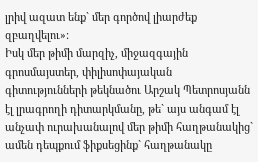լրիվ ազատ ենք` մեր գործով լիարժեք զբաղվելու»:
Իսկ մեր թիմի մարզիչ, միջազգային գրոսմայստեր, փիլիսոփայական գիտությունների թեկնածու Արշակ Պետրոսյանն էլ լրագրողի դիտարկմանը, թե` այս անգամ էլ անչափ ուրախանալով մեր թիմի հաղթանակից` ամեն դեպքում ֆիքսեցինք` հաղթանակը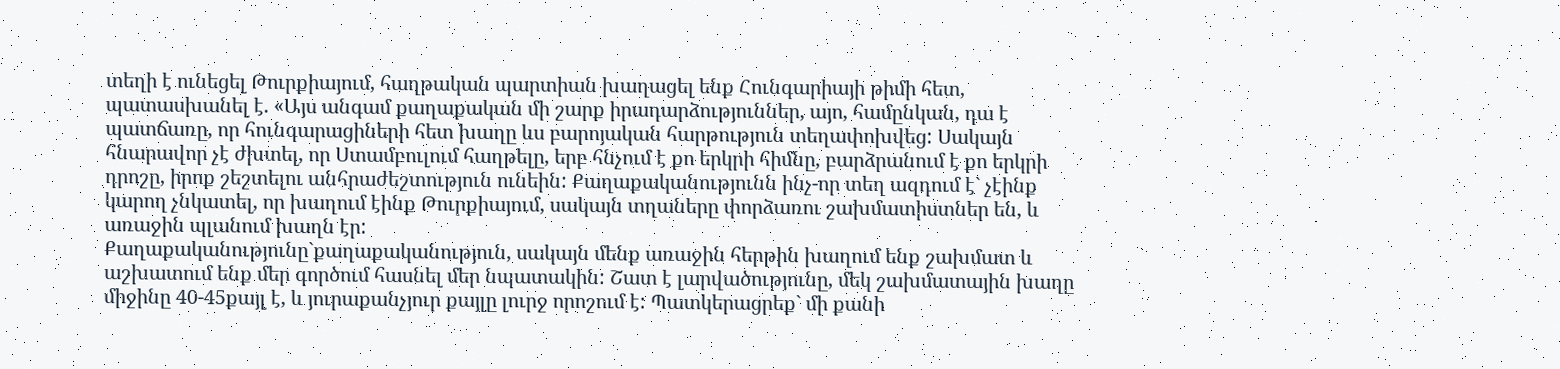տեղի է ունեցել Թուրքիայում, հաղթական պարտիան խաղացել ենք Հունգարիայի թիմի հետ, պատասխանել է. «Այս անգամ քաղաքական մի շարք իրադարձություններ, այո, համընկան, դա է պատճառը, որ հունգարացիների հետ խաղը ևս բարոյական հարթություն տեղափոխվեց: Սակայն հնարավոր չէ ժխտել, որ Ստամբուլում հաղթելը, երբ հնչում է քո երկրի հիմնը, բարձրանում է քո երկրի դրոշը, իրոք շեշտելու անհրաժեշտություն ունեին: Քաղաքականությունն ինչ-որ տեղ ազդում է` չէինք կարող չնկատել, որ խաղում էինք Թուրքիայում, սակայն տղաները փորձառու շախմատիստներ են, և առաջին պլանում խաղն էր:
Քաղաքականությունը`քաղաքականություն, սակայն մենք առաջին հերթին խաղում ենք շախմատ և աշխատում ենք մեր գործում հասնել մեր նպատակին: Շատ է լարվածությունը, մեկ շախմատային խաղը միջինը 40-45քայլ է, և յուրաքանչյուր քայլը լուրջ որոշում է: Պատկերացրեք` մի քանի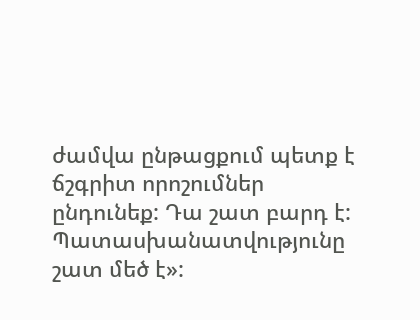ժամվա ընթացքում պետք է ճշգրիտ որոշումներ ընդունեք: Դա շատ բարդ է: Պատասխանատվությունը շատ մեծ է»: